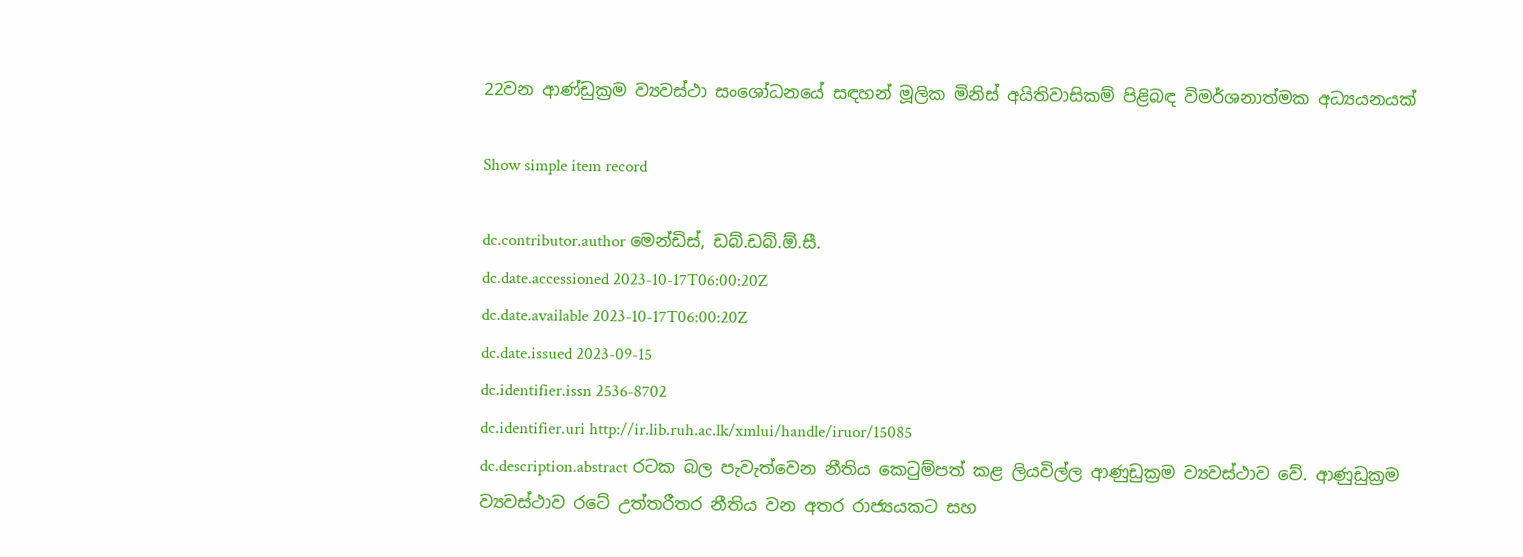22වන ආණ්ඩුක්‍රම ව්‍යවස්ථා සංශෝධනයේ සඳහන් මූලික මිනිස් අයිතිවාසිකම් පිළිබඳ විමර්ශනාත්මක අධ්‍යයනයක්

Show simple item record

dc.contributor.author මෙන්ඩිස්, ඩබ්.ඩබ්.ඕ.සී.
dc.date.accessioned 2023-10-17T06:00:20Z
dc.date.available 2023-10-17T06:00:20Z
dc.date.issued 2023-09-15
dc.identifier.issn 2536-8702
dc.identifier.uri http://ir.lib.ruh.ac.lk/xmlui/handle/iruor/15085
dc.description.abstract රටක බල පැවැත්වෙන නීතිය කෙටුම්පත් කළ ලියවිල්ල ආණුඩුක්‍රම ව්‍යවස්ථාව වේ. ආණුඩුක්‍රම ව්‍යවස්ථාව රටේ උත්තරීතර නීතිය වන අතර රාජ්‍යයකට සහ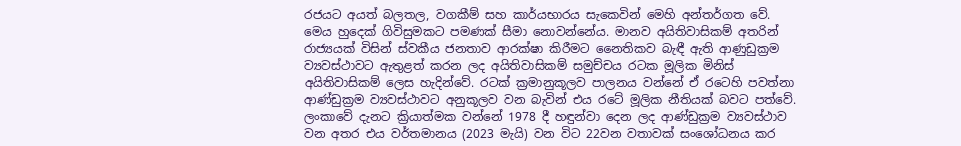රජයට අයත් බලතල, වගකීම් සහ කාර්යභාරය සැකෙවින් මෙහි අන්තර්ගත වේ. මෙය හුදෙක් ගිවිසුමකට පමණක් සීමා නොවන්නේය. මානව අයිතිවාසිකම් අතරින් රාජ්‍යයක් විසින් ස්වකීය ජනතාව ආරක්ෂා කිරීමට නෛතිකව බැඳී ඇති ආණුඩුක්‍රම ව්‍යවස්ථාවට ඇතුළත් කරන ලද අයිතිවාසිකම් සමුච්චය රටක මූලික මිනිස් අයිතිවාසිකම් ලෙස හැදින්වේ. රටක් ක්‍රමානුකූලව පාලනය වන්නේ ඒ රටෙහි පවත්නා ආණ්ඩුක්‍රම ව්‍යවස්ථාවට අනුකූලව වන බැවින් එය රටේ මූලික නීතියක් බවට පත්වේ. ලංකාවේ දැනට ක්‍රියාත්මක වන්නේ 1978 දී හඳුන්වා දෙන ලද ආණ්ඩුක්‍රම ව්‍යවස්ථාව වන අතර එය වර්තමානය (2023 මැයි) වන විට 22වන වතාවක් සංශෝධනය කර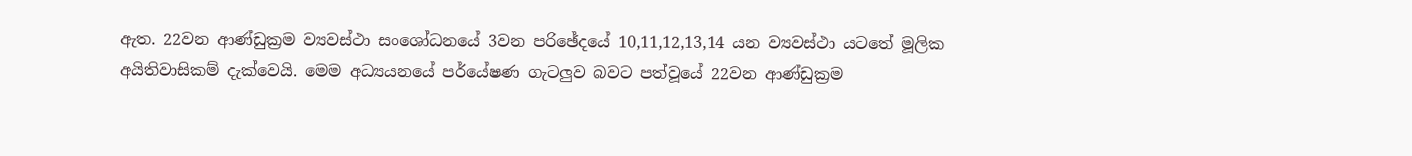ඇත. 22වන ආණ්ඩුක්‍රම ව්‍යවස්ථා සංශෝධනයේ 3වන පරිඡේදයේ 10,11,12,13,14 යන ව්‍යවස්ථා යටතේ මූලික අයිතිවාසිකම් දැක්වෙයි. මෙම අධ්‍යයනයේ පර්යේෂණ ගැටලුව බවට පත්වූයේ 22වන ආණ්ඩුක්‍රම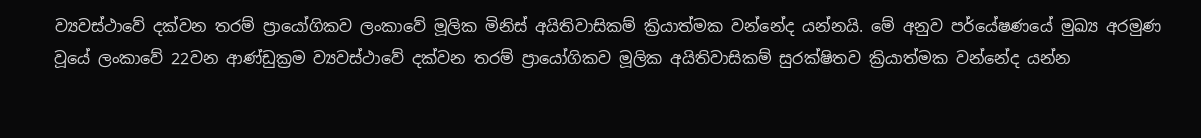ව්‍යවස්ථාවේ දක්වන තරම් ප්‍රායෝගිකව ලංකාවේ මූලික මිනිස් අයිතිවාසිකම් ක්‍රියාත්මක වන්නේද යන්නයි. මේ අනුව පර්යේෂණයේ මුඛ්‍ය අරමුණ වූයේ ලංකාවේ 22වන ආණ්ඩුක්‍රම ව්‍යවස්ථාවේ දක්වන තරම් ප්‍රායෝගිකව මූලික අයිතිවාසිකම් සුරක්ෂිතව ක්‍රියාත්මක වන්නේද යන්න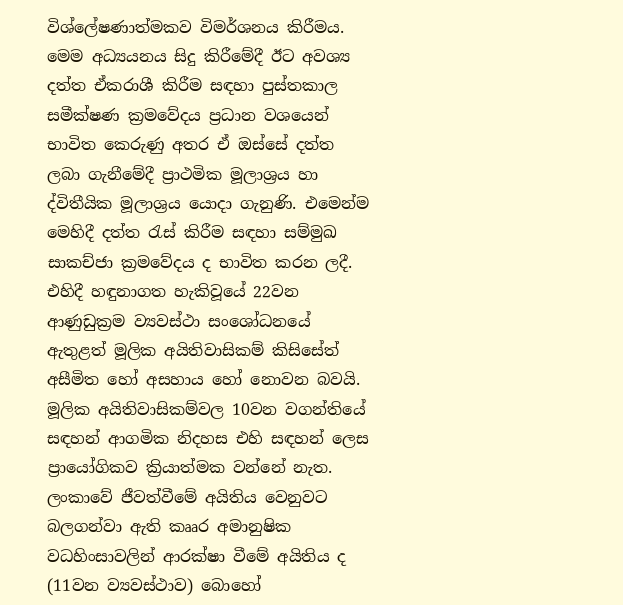විශ්ලේෂණාත්මකව විමර්ශනය කිරීමය. මෙම අධ්‍යයනය සිදු කිරීමේදී ඊට අවශ්‍ය දත්ත ඒකරාශී කිරීම සඳහා පුස්තකාල සමීක්ෂණ ක්‍රමවේදය ප්‍රධාන වශයෙන් භාවිත කෙරුණු අතර ඒ ඔස්සේ දත්ත ලබා ගැනීමේදී ප්‍රාථමික මූලාශ්‍රය හා ද්විතීයික මූලාශ්‍රය යොදා ගැනුණි. එමෙන්ම මෙහිදී දත්ත රැස් කිරීම සඳහා සම්මුඛ සාකච්ජා ක්‍රමවේදය ද භාවිත කරන ලදී. එහිදී හඳුනාගත හැකිවූයේ 22වන ආණුඩුක්‍රම ව්‍යවස්ථා සංශෝධනයේ ඇතුළත් මූලික අයිතිවාසිකම් කිසිසේත් අසීමිත හෝ අසහාය හෝ නොවන බවයි. මූලික අයිතිවාසිකම්වල 10වන වගන්තියේ සඳහන් ආගමික නිදහස එහි සඳහන් ලෙස ප්‍රායෝගිකව ක්‍රියාත්මක වන්නේ නැත. ලංකාවේ ජීවත්වීමේ අයිතිය වෙනුවට බලගන්වා ඇති කෲර අමානුෂික වධහිංසාවලින් ආරක්ෂා වීමේ අයිතිය ද (11වන ව්‍යවස්ථාව) බොහෝ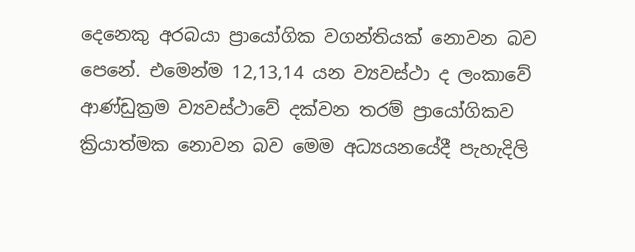දෙනෙකු අරබයා ප්‍රායෝගික වගන්තියක් නොවන බව පෙනේ. එමෙන්ම 12,13,14 යන ව්‍යවස්ථා ද ලංකාවේ ආණ්ඩුක්‍රම ව්‍යවස්ථාවේ දක්වන තරම් ප්‍රායෝගිකව ක්‍රියාත්මක නොවන බව මෙම අධ්‍යයනයේදී පැහැදිලි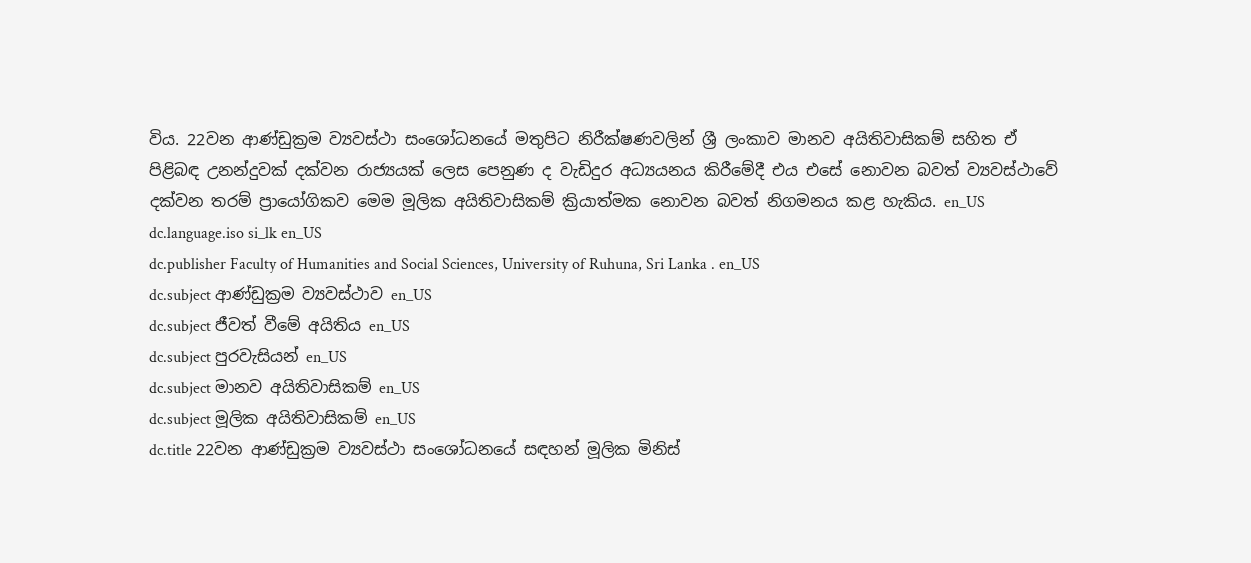විය. 22වන ආණ්ඩුක්‍රම ව්‍යවස්ථා සංශෝධනයේ මතුපිට නිරීක්ෂණවලින් ශ්‍රී ලංකාව මානව අයිතිවාසිකම් සහිත ඒ පිළිබඳ උනන්දුවක් දක්වන රාජ්‍යයක් ලෙස පෙනුණ ද වැඩිදුර අධ්‍යයනය කිරීමේදී එය එසේ නොවන බවත් ව්‍යවස්ථාවේ දක්වන තරම් ප්‍රායෝගිකව මෙම මූලික අයිතිවාසිකම් ක්‍රියාත්මක නොවන බවත් නිගමනය කළ හැකිය. en_US
dc.language.iso si_lk en_US
dc.publisher Faculty of Humanities and Social Sciences, University of Ruhuna, Sri Lanka . en_US
dc.subject ආණ්ඩුක්‍රම ව්‍යවස්ථාව en_US
dc.subject ජීවත් වීමේ අයිතිය en_US
dc.subject පුරවැසියන් en_US
dc.subject මානව අයිතිවාසිකම් en_US
dc.subject මූලික අයිතිවාසිකම් en_US
dc.title 22වන ආණ්ඩුක්‍රම ව්‍යවස්ථා සංශෝධනයේ සඳහන් මූලික මිනිස්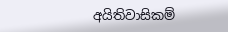අයිතිවාසිකම්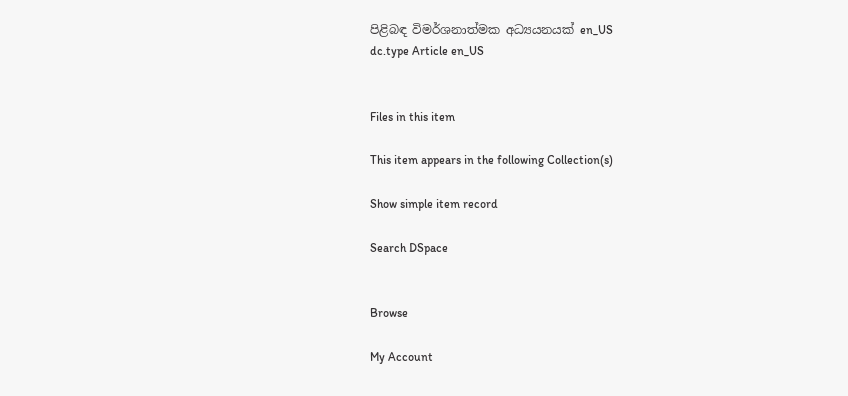පිළිබඳ විමර්ශනාත්මක අධ්‍යයනයක් en_US
dc.type Article en_US


Files in this item

This item appears in the following Collection(s)

Show simple item record

Search DSpace


Browse

My Account